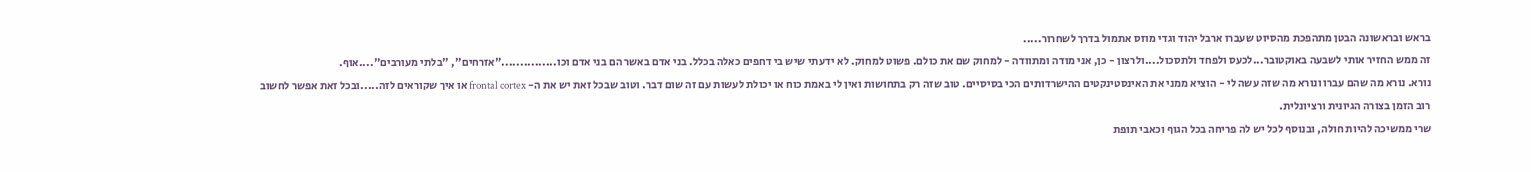בראש ובראשונה הבטן מתהפכת מהסיוט שעברו ארבל יהוד וגדי מוזס אתמול בדרך לשחרור.....
זה ממש החזיר אותי לשבעה באוקטובר...לכעס ולפחד ולתסכול....ולרצון - כן, אני מודה ומתוודה - למחוק שם את כולם. פשוט למחוק. לא ידעתי שיש בי דחפים כאלה בכלל. בני אדם באשר הם בני אדם וכו..............."אזרחים", "בלתי מעורבים"....אוף.
נורא. נורא מה שהם עברו ונורא מה שזה עשה לי - הוציא ממני את האינסטינקטים ההישרדותים הכי בסיסיים. טוב שזה רק בתחושות ואין לי באמת כוח או יכולת לעשות עם זה שום דבר. וטוב שבכל זאת יש את ה- frontal cortex או איך שקוראים לזה.....ובכל זאת אפשר לחשוב רוב הזמן בצורה הגיונית ורציונלית.
שרי ממשיכה להיות חולה, ובנוסף לכל יש לה פריחה בכל הגוף וכאבי תופת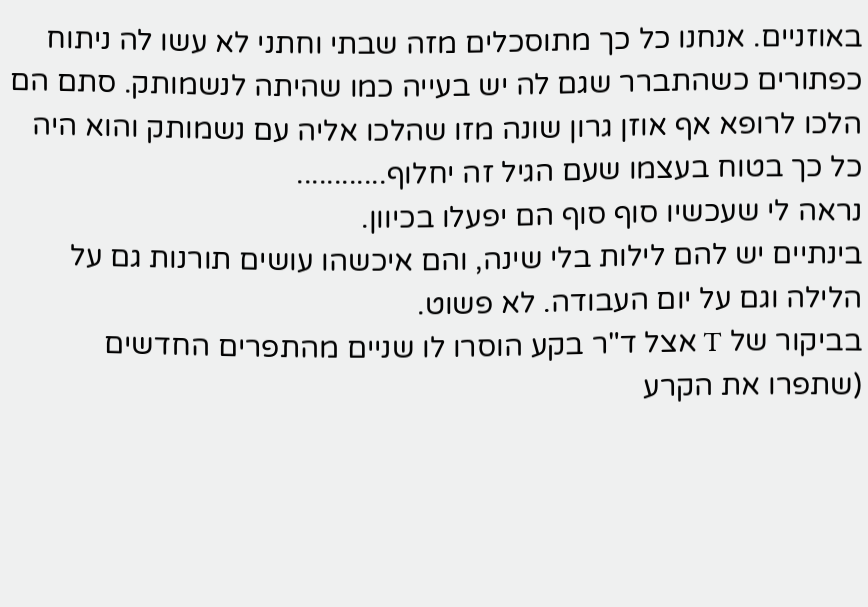באוזניים. אנחנו כל כך מתוסכלים מזה שבתי וחתני לא עשו לה ניתוח כפתורים כשהתברר שגם לה יש בעייה כמו שהיתה לנשמותק. סתם הם הלכו לרופא אף אוזן גרון שונה מזו שהלכו אליה עם נשמותק והוא היה כל כך בטוח בעצמו שעם הגיל זה יחלוף............
נראה לי שעכשיו סוף סוף הם יפעלו בכיוון.
בינתיים יש להם לילות בלי שינה, והם איכשהו עושים תורנות גם על הלילה וגם על יום העבודה. לא פשוט.
בביקור של T אצל ד"ר בקע הוסרו לו שניים מהתפרים החדשים (שתפרו את הקרע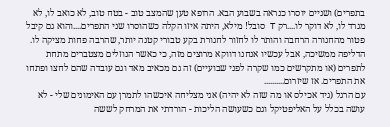בתפרים) ושניים יוסרו כנראה בשבוע הבא. הרופא טען שהמצב טוב - בטח טוב, לא כואב לו, לא מגרד לו, לא דוקר לו....רק T סובל! מילא, היתה איזו הקלה כשהוסרו שני התפרים....והוא גם קיבל פטור מהחגורה הרחבה והותר לו לחזור לחגורת בקע טבורי קטנה יותר, שהרבה פחות מציקה לו. הדליפה ממשיכה, אבל עכשיו אנחנו דווקא מרוצים מזה, כי כאשר הנוזלים מצטברים מתחת לתפרים (או מתקרשים כמו שקרה לפני שבועיים) זה גם מכאיב מאד וגם עובדה שהם לחצו ופתחו את התפרים. אז שיזרום..........
עם הרגל (גיד אכילס או מה שזה לא יהיה) אני מצליחה איכשהו לתמרן עם האימונים שלי - לא עושה בכלל על האליפטיקל וגם כשעושה הליכות - הורדתי את המרחק לששה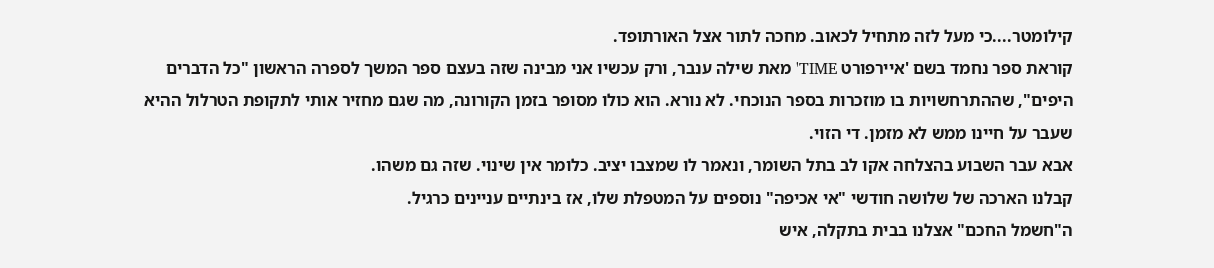קילומטר....כי מעל לזה מתחיל לכאוב. מחכה לתור אצל האורתופד.
קוראת ספר נחמד בשם 'איירפורט TIME' מאת שילה ענבר, ורק עכשיו אני מבינה שזה בעצם ספר המשך לספרה הראשון "כל הדברים היפים", שההתרחשויות בו מוזכרות בספר הנוכחי. לא נורא. הוא כולו מסופר בזמן הקורונה, מה שגם מחזיר אותי לתקופת הטרלול ההיא שעבר על חיינו ממש לא מזמן. די הזוי.
אבא עבר השבוע בהצלחה אקו לב בתל השומר, ונאמר לו שמצבו יציב. כלומר אין שינוי. שזה גם משהו.
קבלנו הארכה של שלושה חודשי "אי אכיפה" נוספים על המטפלת שלו, אז בינתיים עניינים כרגיל.
ה"חשמל החכם" אצלנו בבית בתקלה, איש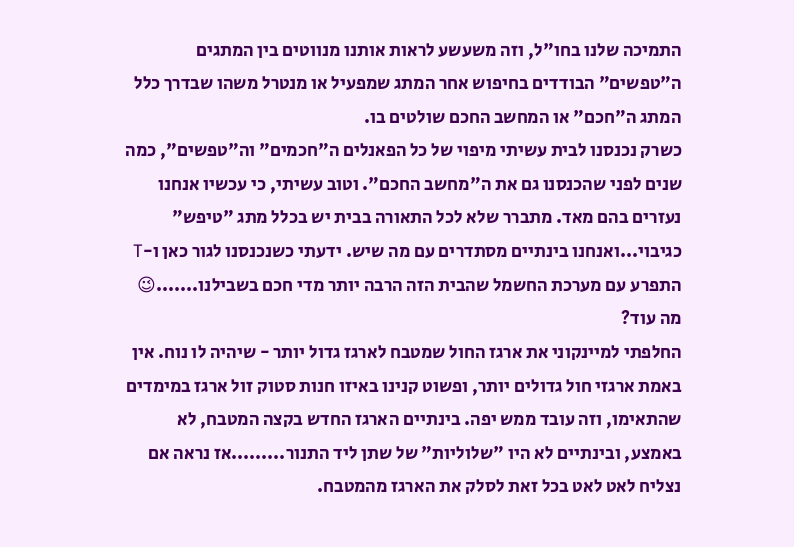התמיכה שלנו בחו"ל, וזה משעשע לראות אותנו מנווטים בין המתגים ה"טפשים" הבודדים בחיפוש אחר המתג שמפעיל או מנטרל משהו שבדרך כלל המתג ה"חכם" או המחשב החכם שולטים בו.
כשרק נכנסנו לבית עשיתי מיפוי של כל הפאנלים ה"חכמים" וה"טפשים", כמה שנים לפני שהכנסנו גם את ה"מחשב החכם". וטוב עשיתי, כי עכשיו אנחנו נעזרים בהם מאד. מתברר שלא לכל התאורה בבית יש בכלל מתג "טיפש" כגיבוי...ואנחנו בינתיים מסתדרים עם מה שיש. ידעתי כשנכנסנו לגור כאן ו-T התפרע עם מערכת החשמל שהבית הזה הרבה יותר מדי חכם בשבילנו.......😉
מה עוד?
החלפתי למיינקוני את ארגז החול שמטבח לארגז גדול יותר - שיהיה לו נוח. אין באמת ארגזי חול גדולים יותר, ופשוט קנינו באיזו חנות סטוק זול ארגז במימדים שהתאימו, וזה עובד ממש יפה. בינתיים הארגז החדש בקצה המטבח, לא באמצע, ובינתיים לא היו "שלוליות" של שתן ליד התנור.........אז נראה אם נצליח לאט לאט בכל זאת לסלק את הארגז מהמטבח.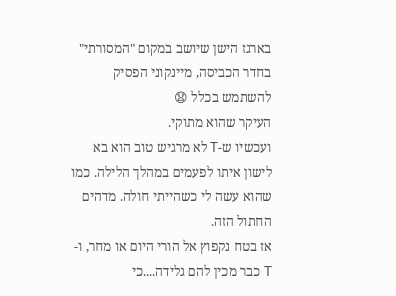בארגז הישן שיושב במקום "המסורתי" בחדר הכביסה, מיינקוני הפסיק להשתמש בכלל 😧
העיקר שהוא מתוקי.
ועכשיו ש-T לא מרגיש טוב הוא בא לישון איתו לפעמים במהלך הלילה. כמו שהוא עשה לי כשהייתי חולה. מדהים החתול הזה.
אז בטח נקפוץ אל הורי היום או מחר, ו-T כבר מכין להם גלידה....כי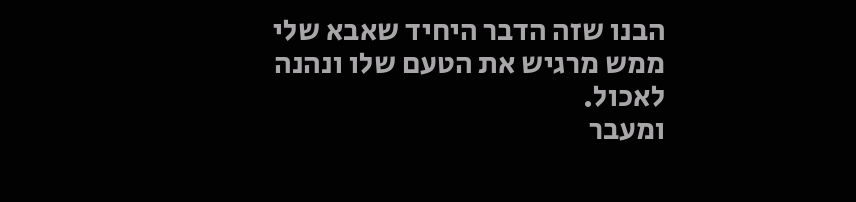הבנו שזה הדבר היחיד שאבא שלי ממש מרגיש את הטעם שלו ונהנה לאכול.
ומעבר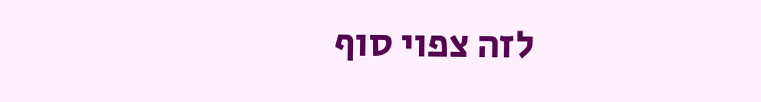לזה צפוי סוף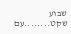שבוע שקט........עם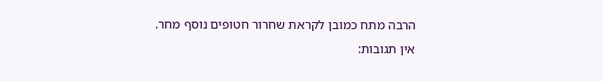הרבה מתח כמובן לקראת שחרור חטופים נוסף מחר.
אין תגובות: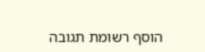הוסף רשומת תגובה